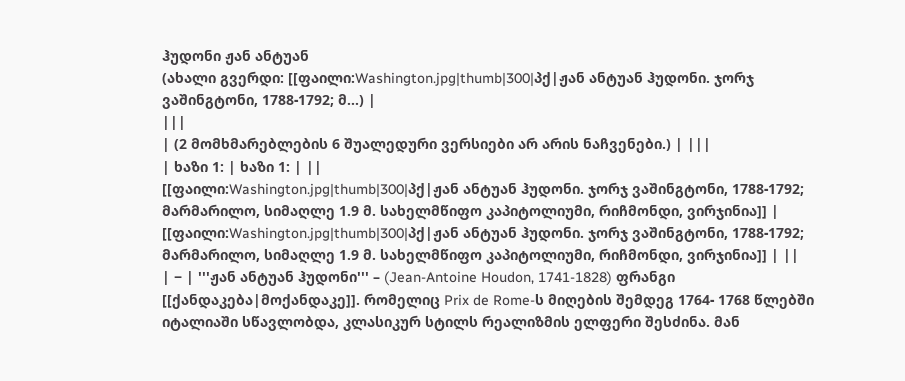ჰუდონი ჟან ანტუან
(ახალი გვერდი: [[ფაილი:Washington.jpg|thumb|300|პქ|ჟან ანტუან ჰუდონი. ჯორჯ ვაშინგტონი, 1788-1792; მ...) |
|||
| (2 მომხმარებლების 6 შუალედური ვერსიები არ არის ნაჩვენები.) | |||
| ხაზი 1: | ხაზი 1: | ||
[[ფაილი:Washington.jpg|thumb|300|პქ|ჟან ანტუან ჰუდონი. ჯორჯ ვაშინგტონი, 1788-1792; მარმარილო, სიმაღლე 1.9 მ. სახელმწიფო კაპიტოლიუმი, რიჩმონდი, ვირჯინია]] | [[ფაილი:Washington.jpg|thumb|300|პქ|ჟან ანტუან ჰუდონი. ჯორჯ ვაშინგტონი, 1788-1792; მარმარილო, სიმაღლე 1.9 მ. სახელმწიფო კაპიტოლიუმი, რიჩმონდი, ვირჯინია]] | ||
| − | '''ჟან ანტუან ჰუდონი''' – (Jean-Antoine Houdon, 1741-1828) ფრანგი [[ქანდაკება|მოქანდაკე]]. რომელიც Prix de Rome-ს მიღების შემდეგ 1764- 1768 წლებში იტალიაში სწავლობდა, კლასიკურ სტილს რეალიზმის ელფერი შესძინა. მან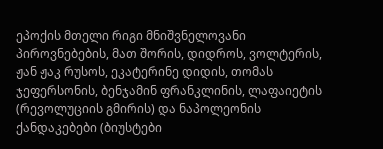ეპოქის მთელი რიგი მნიშვნელოვანი პიროვნებების, მათ შორის, დიდროს, ვოლტერის, ჟან ჟაკ რუსოს, ეკატერინე დიდის, თომას ჯეფერსონის, ბენჯამინ ფრანკლინის, ლაფაიეტის (რევოლუციის გმირის) და ნაპოლეონის ქანდაკებები (ბიუსტები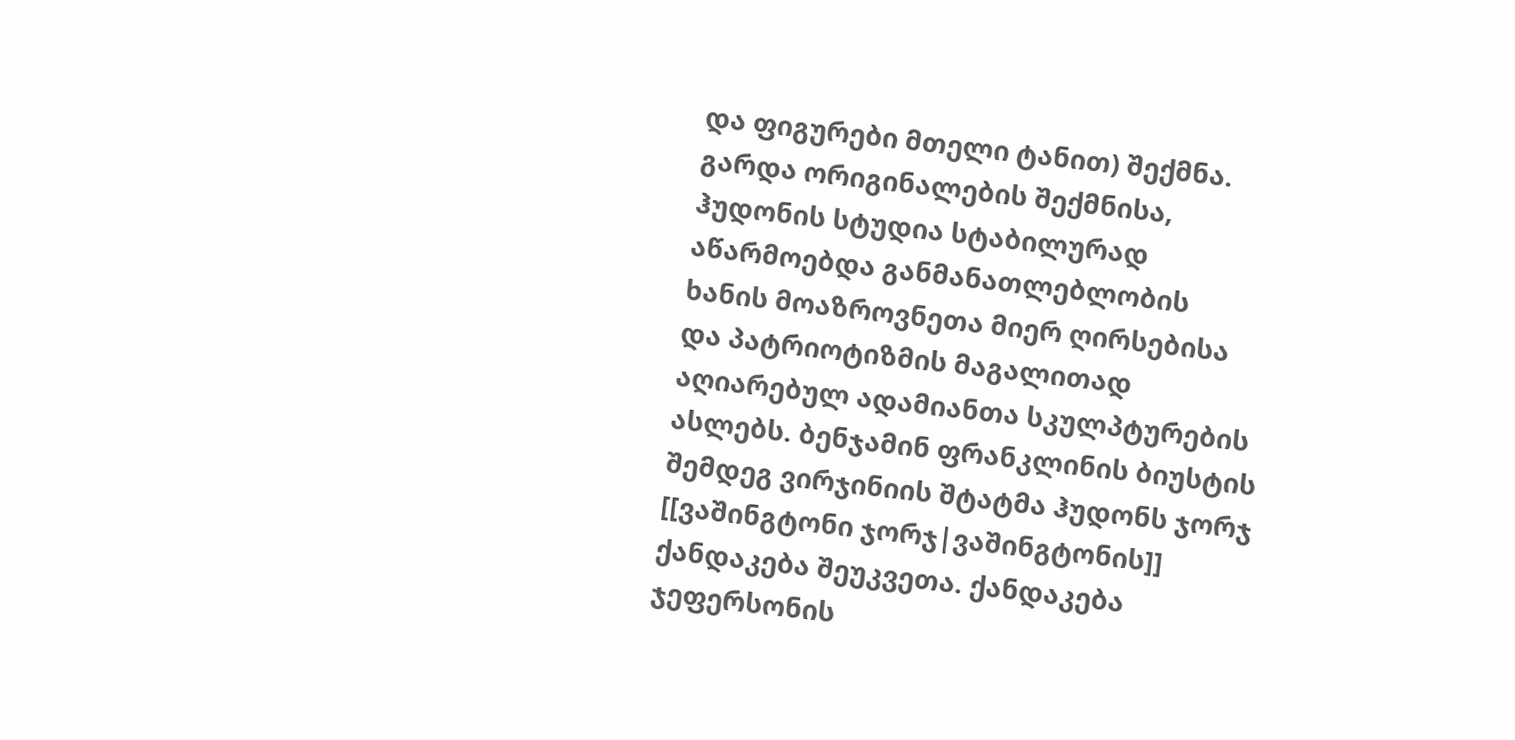და ფიგურები მთელი ტანით) შექმნა. გარდა ორიგინალების შექმნისა, ჰუდონის სტუდია სტაბილურად აწარმოებდა განმანათლებლობის ხანის მოაზროვნეთა მიერ ღირსებისა და პატრიოტიზმის მაგალითად აღიარებულ ადამიანთა სკულპტურების ასლებს. ბენჯამინ ფრანკლინის ბიუსტის შემდეგ ვირჯინიის შტატმა ჰუდონს ჯორჯ [[ვაშინგტონი ჯორჯ|ვაშინგტონის]] ქანდაკება შეუკვეთა. ქანდაკება ჯეფერსონის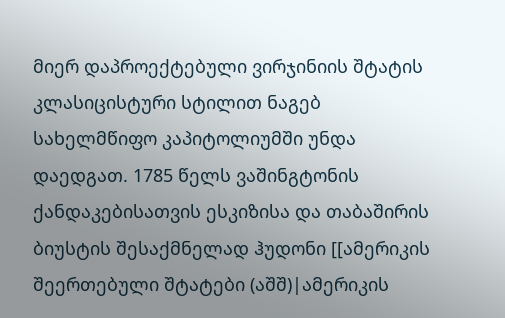მიერ დაპროექტებული ვირჯინიის შტატის კლასიცისტური სტილით ნაგებ სახელმწიფო კაპიტოლიუმში უნდა დაედგათ. 1785 წელს ვაშინგტონის ქანდაკებისათვის ესკიზისა და თაბაშირის ბიუსტის შესაქმნელად ჰუდონი [[ამერიკის შეერთებული შტატები (აშშ)|ამერიკის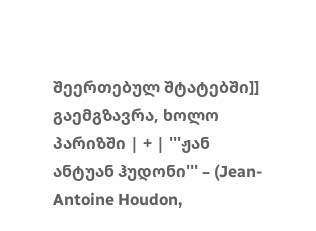შეერთებულ შტატებში]] გაემგზავრა, ხოლო პარიზში | + | '''ჟან ანტუან ჰუდონი''' – (Jean-Antoine Houdon,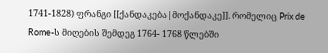1741-1828) ფრანგი [[ქანდაკება|მოქანდაკე]]. რომელიც Prix de Rome-ს მიღების შემდეგ 1764- 1768 წლებში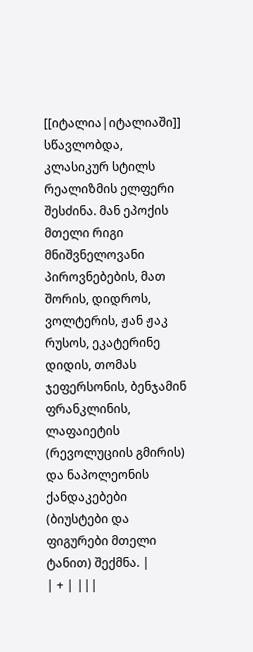[[იტალია|იტალიაში]] სწავლობდა, კლასიკურ სტილს რეალიზმის ელფერი შესძინა. მან ეპოქის მთელი რიგი მნიშვნელოვანი პიროვნებების, მათ შორის, დიდროს, ვოლტერის, ჟან ჟაკ რუსოს, ეკატერინე დიდის, თომას ჯეფერსონის, ბენჯამინ ფრანკლინის, ლაფაიეტის (რევოლუციის გმირის) და ნაპოლეონის ქანდაკებები (ბიუსტები და ფიგურები მთელი ტანით) შექმნა. |
| + | |||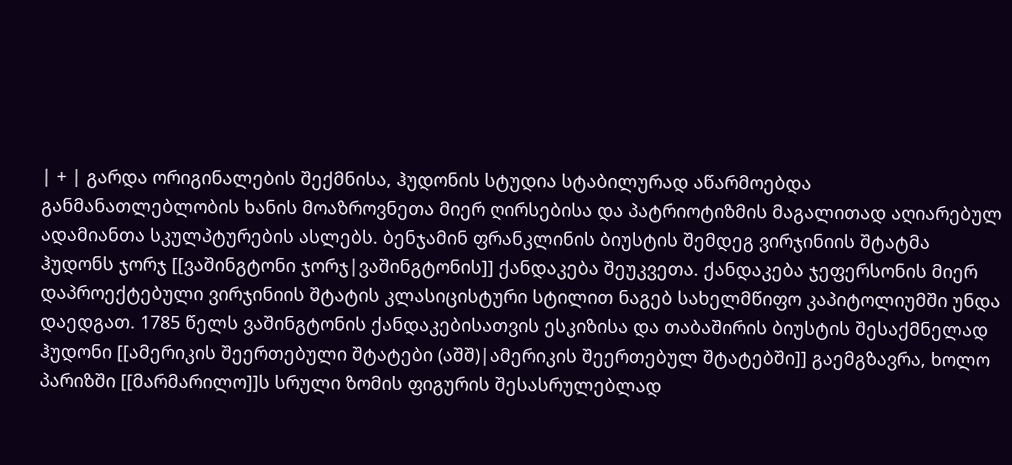| + | გარდა ორიგინალების შექმნისა, ჰუდონის სტუდია სტაბილურად აწარმოებდა განმანათლებლობის ხანის მოაზროვნეთა მიერ ღირსებისა და პატრიოტიზმის მაგალითად აღიარებულ ადამიანთა სკულპტურების ასლებს. ბენჯამინ ფრანკლინის ბიუსტის შემდეგ ვირჯინიის შტატმა ჰუდონს ჯორჯ [[ვაშინგტონი ჯორჯ|ვაშინგტონის]] ქანდაკება შეუკვეთა. ქანდაკება ჯეფერსონის მიერ დაპროექტებული ვირჯინიის შტატის კლასიცისტური სტილით ნაგებ სახელმწიფო კაპიტოლიუმში უნდა დაედგათ. 1785 წელს ვაშინგტონის ქანდაკებისათვის ესკიზისა და თაბაშირის ბიუსტის შესაქმნელად ჰუდონი [[ამერიკის შეერთებული შტატები (აშშ)|ამერიკის შეერთებულ შტატებში]] გაემგზავრა, ხოლო პარიზში [[მარმარილო]]ს სრული ზომის ფიგურის შესასრულებლად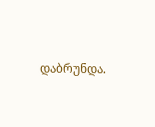დაბრუნდა.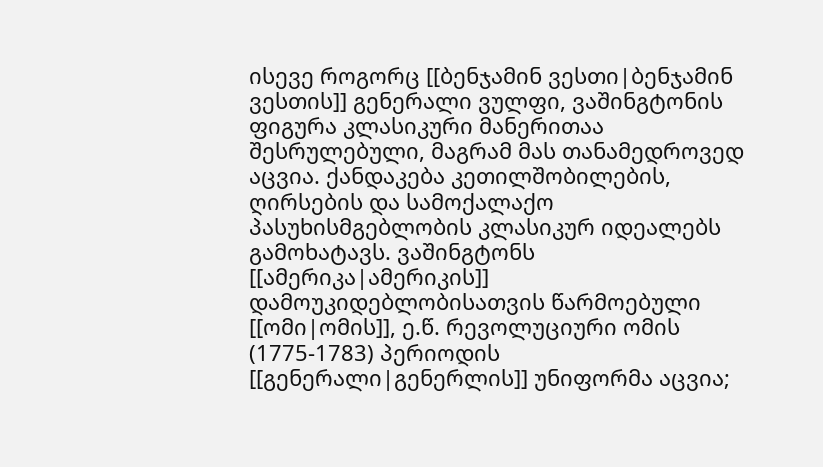ისევე როგორც [[ბენჯამინ ვესთი|ბენჯამინ ვესთის]] გენერალი ვულფი, ვაშინგტონის ფიგურა კლასიკური მანერითაა შესრულებული, მაგრამ მას თანამედროვედ აცვია. ქანდაკება კეთილშობილების, ღირსების და სამოქალაქო პასუხისმგებლობის კლასიკურ იდეალებს გამოხატავს. ვაშინგტონს [[ამერიკა|ამერიკის]] დამოუკიდებლობისათვის წარმოებული [[ომი|ომის]], ე.წ. რევოლუციური ომის (1775-1783) პერიოდის [[გენერალი|გენერლის]] უნიფორმა აცვია;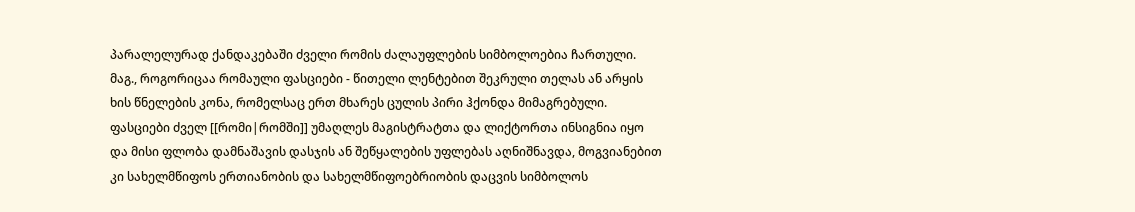პარალელურად ქანდაკებაში ძველი რომის ძალაუფლების სიმბოლოებია ჩართული. მაგ., როგორიცაა რომაული ფასციები - წითელი ლენტებით შეკრული თელას ან არყის ხის წნელების კონა, რომელსაც ერთ მხარეს ცულის პირი ჰქონდა მიმაგრებული. ფასციები ძველ [[რომი|რომში]] უმაღლეს მაგისტრატთა და ლიქტორთა ინსიგნია იყო და მისი ფლობა დამნაშავის დასჯის ან შეწყალების უფლებას აღნიშნავდა, მოგვიანებით კი სახელმწიფოს ერთიანობის და სახელმწიფოებრიობის დაცვის სიმბოლოს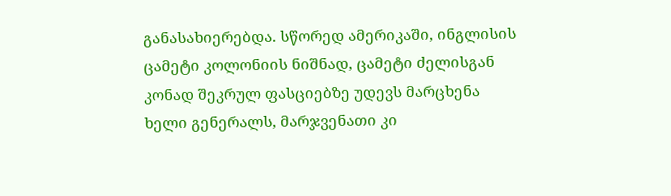განასახიერებდა. სწორედ ამერიკაში, ინგლისის ცამეტი კოლონიის ნიშნად, ცამეტი ძელისგან კონად შეკრულ ფასციებზე უდევს მარცხენა ხელი გენერალს, მარჯვენათი კი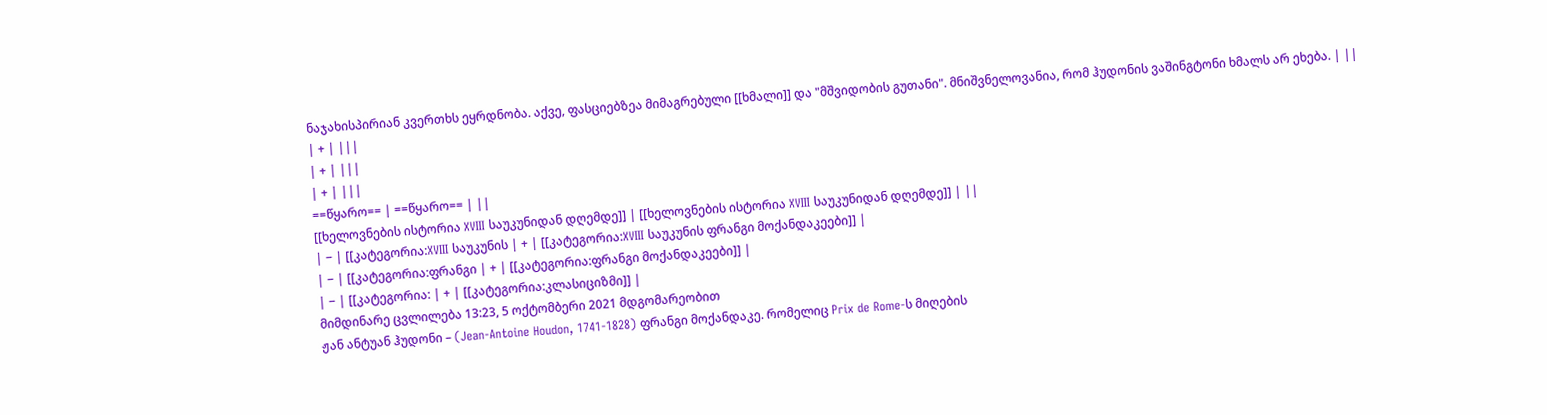ნაჯახისპირიან კვერთხს ეყრდნობა. აქვე, ფასციებზეა მიმაგრებული [[ხმალი]] და "მშვიდობის გუთანი". მნიშვნელოვანია, რომ ჰუდონის ვაშინგტონი ხმალს არ ეხება. | ||
| + | |||
| + | |||
| + | |||
==წყარო== | ==წყარო== | ||
[[ხელოვნების ისტორია XVIII საუკუნიდან დღემდე]] | [[ხელოვნების ისტორია XVIII საუკუნიდან დღემდე]] | ||
| − | [[კატეგორია:XVIII საუკუნის | + | [[კატეგორია:XVIII საუკუნის ფრანგი მოქანდაკეები]] |
| − | [[კატეგორია:ფრანგი | + | [[კატეგორია:ფრანგი მოქანდაკეები]] |
| − | [[კატეგორია: | + | [[კატეგორია:კლასიციზმი]] |
მიმდინარე ცვლილება 13:23, 5 ოქტომბერი 2021 მდგომარეობით
ჟან ანტუან ჰუდონი – (Jean-Antoine Houdon, 1741-1828) ფრანგი მოქანდაკე. რომელიც Prix de Rome-ს მიღების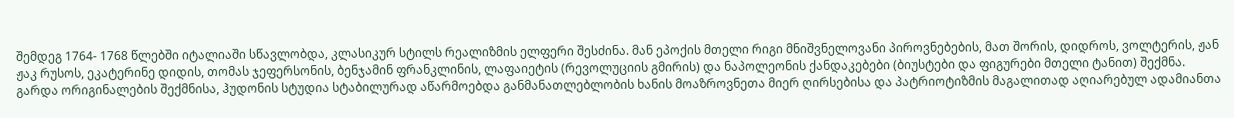შემდეგ 1764- 1768 წლებში იტალიაში სწავლობდა, კლასიკურ სტილს რეალიზმის ელფერი შესძინა. მან ეპოქის მთელი რიგი მნიშვნელოვანი პიროვნებების, მათ შორის, დიდროს, ვოლტერის, ჟან ჟაკ რუსოს, ეკატერინე დიდის, თომას ჯეფერსონის, ბენჯამინ ფრანკლინის, ლაფაიეტის (რევოლუციის გმირის) და ნაპოლეონის ქანდაკებები (ბიუსტები და ფიგურები მთელი ტანით) შექმნა.
გარდა ორიგინალების შექმნისა, ჰუდონის სტუდია სტაბილურად აწარმოებდა განმანათლებლობის ხანის მოაზროვნეთა მიერ ღირსებისა და პატრიოტიზმის მაგალითად აღიარებულ ადამიანთა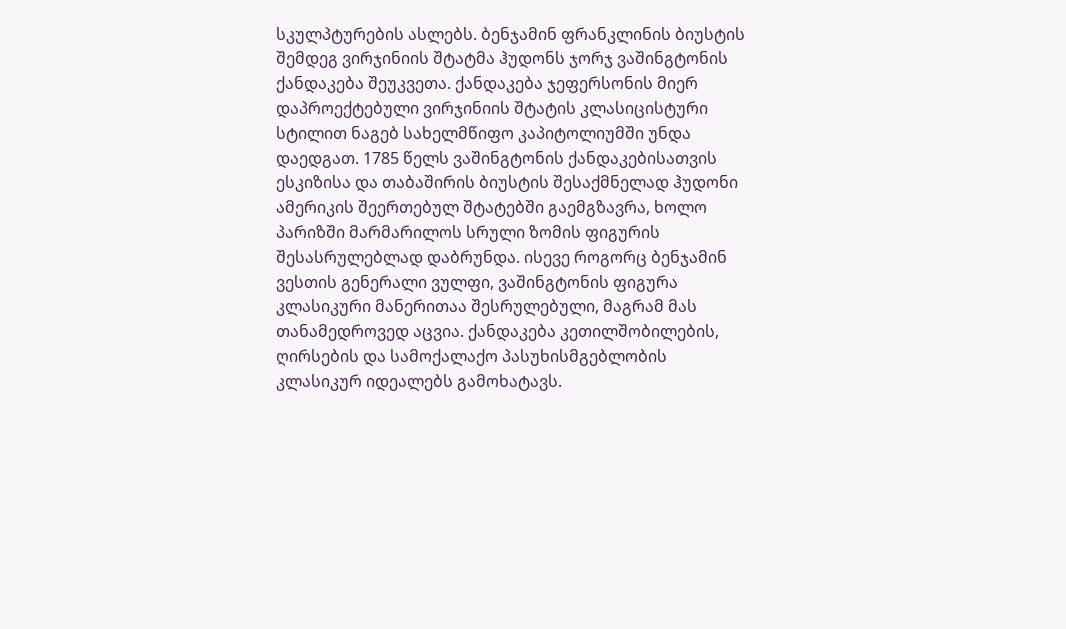სკულპტურების ასლებს. ბენჯამინ ფრანკლინის ბიუსტის შემდეგ ვირჯინიის შტატმა ჰუდონს ჯორჯ ვაშინგტონის ქანდაკება შეუკვეთა. ქანდაკება ჯეფერსონის მიერ დაპროექტებული ვირჯინიის შტატის კლასიცისტური სტილით ნაგებ სახელმწიფო კაპიტოლიუმში უნდა დაედგათ. 1785 წელს ვაშინგტონის ქანდაკებისათვის ესკიზისა და თაბაშირის ბიუსტის შესაქმნელად ჰუდონი ამერიკის შეერთებულ შტატებში გაემგზავრა, ხოლო პარიზში მარმარილოს სრული ზომის ფიგურის შესასრულებლად დაბრუნდა. ისევე როგორც ბენჯამინ ვესთის გენერალი ვულფი, ვაშინგტონის ფიგურა კლასიკური მანერითაა შესრულებული, მაგრამ მას თანამედროვედ აცვია. ქანდაკება კეთილშობილების, ღირსების და სამოქალაქო პასუხისმგებლობის კლასიკურ იდეალებს გამოხატავს.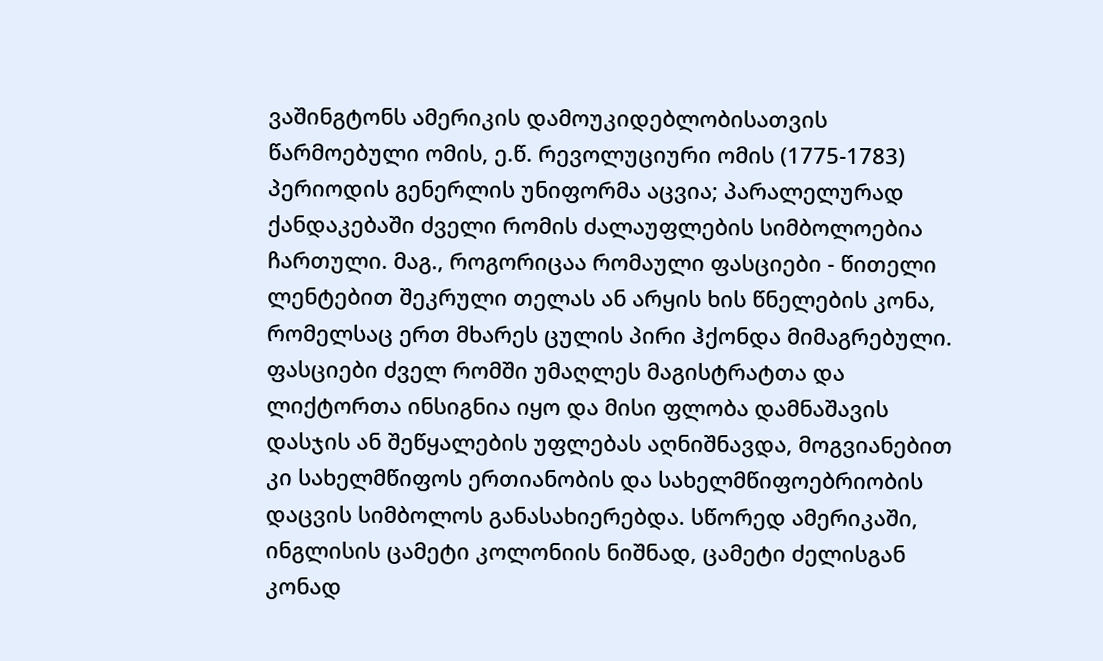ვაშინგტონს ამერიკის დამოუკიდებლობისათვის წარმოებული ომის, ე.წ. რევოლუციური ომის (1775-1783) პერიოდის გენერლის უნიფორმა აცვია; პარალელურად ქანდაკებაში ძველი რომის ძალაუფლების სიმბოლოებია ჩართული. მაგ., როგორიცაა რომაული ფასციები - წითელი ლენტებით შეკრული თელას ან არყის ხის წნელების კონა, რომელსაც ერთ მხარეს ცულის პირი ჰქონდა მიმაგრებული. ფასციები ძველ რომში უმაღლეს მაგისტრატთა და ლიქტორთა ინსიგნია იყო და მისი ფლობა დამნაშავის დასჯის ან შეწყალების უფლებას აღნიშნავდა, მოგვიანებით კი სახელმწიფოს ერთიანობის და სახელმწიფოებრიობის დაცვის სიმბოლოს განასახიერებდა. სწორედ ამერიკაში, ინგლისის ცამეტი კოლონიის ნიშნად, ცამეტი ძელისგან კონად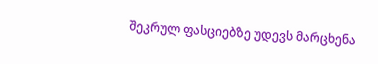შეკრულ ფასციებზე უდევს მარცხენა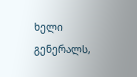ხელი გენერალს,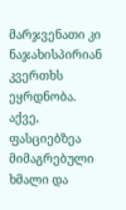მარჯვენათი კი ნაჯახისპირიან კვერთხს ეყრდნობა. აქვე, ფასციებზეა მიმაგრებული ხმალი და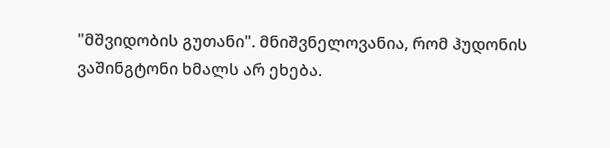"მშვიდობის გუთანი". მნიშვნელოვანია, რომ ჰუდონის ვაშინგტონი ხმალს არ ეხება.